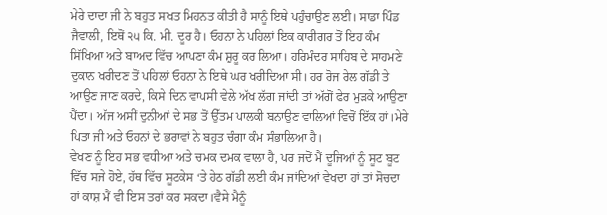ਮੇਰੇ ਦਾਦਾ ਜੀ ਨੇ ਬਹੁਤ ਸਖਤ ਮਿਹਨਤ ਕੀਤੀ ਹੈ ਸਾਨੂੰ ਇਥੇ ਪਹੁੰਚਾਉਣ ਲਈ। ਸਾਡਾ ਪਿੰਡ ਜੈਵਾਲੀ, ਇਥੋਂ ੨੫ ਕਿ. ਮੀ. ਦੂਰ ਹੈ। ਓਹਨਾ ਨੇ ਪਹਿਲਾਂ ਇਕ ਕਾਰੀਗਰ ਤੋਂ ਇਹ ਕੰਮ ਸਿੱਖਿਆ ਅਤੇ ਬਾਅਦ ਵਿੱਚ ਆਪਣਾ ਕੰਮ ਸ਼ੁਰੂ ਕਰ ਲਿਆ। ਹਰਿਮੰਦਰ ਸਾਹਿਬ ਦੇ ਸਾਹਮਣੇ ਦੁਕਾਨ ਖਰੀਦਣ ਤੋਂ ਪਹਿਲਾਂ ਓਹਨਾ ਨੇ ਇਥੇ ਘਰ ਖਰੀਦਿਆ ਸੀ। ਹਰ ਰੋਜ ਰੇਲ ਗੱਡੀ ਤੇ ਆਉਣ ਜਾਣ ਕਰਦੇ, ਕਿਸੇ ਦਿਨ ਵਾਪਸੀ ਵੇਲੇ ਅੱਖ ਲੱਗ ਜਾਂਦੀ ਤਾਂ ਅੱਗੋਂ ਫੇਰ ਮੁੜਕੇ ਆਉਣਾ ਪੈਂਦਾ। ਅੱਜ ਅਸੀਂ ਦੁਨੀਆਂ ਦੇ ਸਭ ਤੋਂ ਉੱਤਮ ਪਾਲਕੀ ਬਨਾਉਣ ਵਾਲਿਆਂ ਵਿਚੋਂ ਇੱਕ ਹਾਂ।ਮੇਰੇ ਪਿਤਾ ਜੀ ਅਤੇ ਓਹਨਾਂ ਦੇ ਭਰਾਵਾਂ ਨੇ ਬਹੁਤ ਚੰਗਾ ਕੰਮ ਸੰਭਾਲਿਆ ਹੈ।
ਵੇਖਣ ਨੂੰ ਇਹ ਸਭ ਵਧੀਆ ਅਤੇ ਚਮਕ ਦਮਕ ਵਾਲਾ ਹੈ, ਪਰ ਜਦੋਂ ਮੈਂ ਦੂਜਿਆਂ ਨੂੰ ਸੂਟ ਬੂਟ ਵਿੱਚ ਸਜੇ ਹੋਏ, ਹੱਥ ਵਿੱਚ ਸੂਟਕੇਸ ‘ਤੇ ਹੇਠ ਗੱਡੀ ਲਈ ਕੰਮ ਜਾਂਦਿਆਂ ਵੇਖਦਾ ਹਾਂ ਤਾਂ ਸੋਚਦਾ ਹਾਂ ਕਾਸ਼ ਮੈਂ ਵੀ ਇਸ ਤਰਾਂ ਕਰ ਸਕਦਾ।ਵੈਸੇ ਮੈਨੂੰ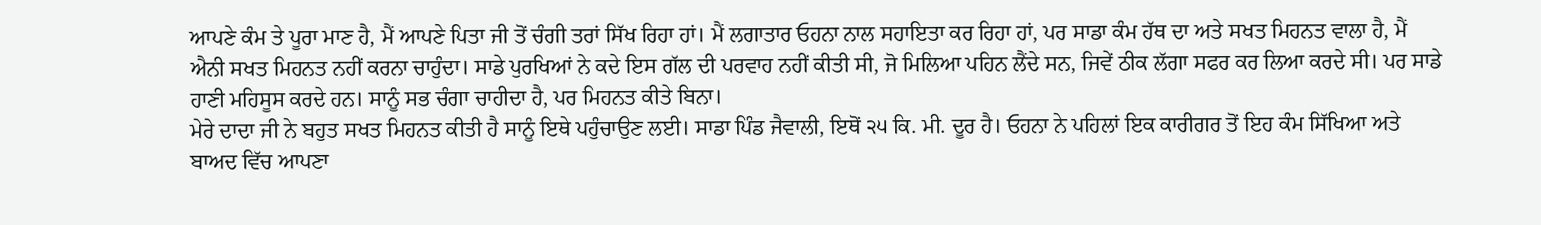ਆਪਣੇ ਕੰਮ ਤੇ ਪੂਰਾ ਮਾਣ ਹੈ, ਮੈਂ ਆਪਣੇ ਪਿਤਾ ਜੀ ਤੋਂ ਚੰਗੀ ਤਰਾਂ ਸਿੱਖ ਰਿਹਾ ਹਾਂ। ਮੈਂ ਲਗਾਤਾਰ ਓਹਨਾ ਨਾਲ ਸਹਾਇਤਾ ਕਰ ਰਿਹਾ ਹਾਂ, ਪਰ ਸਾਡਾ ਕੰਮ ਹੱਥ ਦਾ ਅਤੇ ਸਖਤ ਮਿਹਨਤ ਵਾਲਾ ਹੈ, ਮੈਂ ਐਨੀ ਸਖਤ ਮਿਹਨਤ ਨਹੀਂ ਕਰਨਾ ਚਾਹੁੰਦਾ। ਸਾਡੇ ਪੁਰਖਿਆਂ ਨੇ ਕਦੇ ਇਸ ਗੱਲ ਦੀ ਪਰਵਾਹ ਨਹੀਂ ਕੀਤੀ ਸੀ, ਜੋ ਮਿਲਿਆ ਪਹਿਨ ਲੈਂਦੇ ਸਨ, ਜਿਵੇਂ ਠੀਕ ਲੱਗਾ ਸਫਰ ਕਰ ਲਿਆ ਕਰਦੇ ਸੀ। ਪਰ ਸਾਡੇ ਹਾਣੀ ਮਹਿਸੂਸ ਕਰਦੇ ਹਨ। ਸਾਨੂੰ ਸਭ ਚੰਗਾ ਚਾਹੀਦਾ ਹੈ, ਪਰ ਮਿਹਨਤ ਕੀਤੇ ਬਿਨਾ।
ਮੇਰੇ ਦਾਦਾ ਜੀ ਨੇ ਬਹੁਤ ਸਖਤ ਮਿਹਨਤ ਕੀਤੀ ਹੈ ਸਾਨੂੰ ਇਥੇ ਪਹੁੰਚਾਉਣ ਲਈ। ਸਾਡਾ ਪਿੰਡ ਜੈਵਾਲੀ, ਇਥੋਂ ੨੫ ਕਿ. ਮੀ. ਦੂਰ ਹੈ। ਓਹਨਾ ਨੇ ਪਹਿਲਾਂ ਇਕ ਕਾਰੀਗਰ ਤੋਂ ਇਹ ਕੰਮ ਸਿੱਖਿਆ ਅਤੇ ਬਾਅਦ ਵਿੱਚ ਆਪਣਾ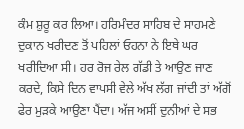ਕੰਮ ਸ਼ੁਰੂ ਕਰ ਲਿਆ। ਹਰਿਮੰਦਰ ਸਾਹਿਬ ਦੇ ਸਾਹਮਣੇ ਦੁਕਾਨ ਖਰੀਦਣ ਤੋਂ ਪਹਿਲਾਂ ਓਹਨਾ ਨੇ ਇਥੇ ਘਰ ਖਰੀਦਿਆ ਸੀ। ਹਰ ਰੋਜ ਰੇਲ ਗੱਡੀ ਤੇ ਆਉਣ ਜਾਣ ਕਰਦੇ, ਕਿਸੇ ਦਿਨ ਵਾਪਸੀ ਵੇਲੇ ਅੱਖ ਲੱਗ ਜਾਂਦੀ ਤਾਂ ਅੱਗੋਂ ਫੇਰ ਮੁੜਕੇ ਆਉਣਾ ਪੈਂਦਾ। ਅੱਜ ਅਸੀਂ ਦੁਨੀਆਂ ਦੇ ਸਭ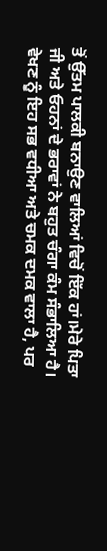ਤੋਂ ਉੱਤਮ ਪਾਲਕੀ ਬਨਾਉਣ ਵਾਲਿਆਂ ਵਿਚੋਂ ਇੱਕ ਹਾਂ।ਮੇਰੇ ਪਿਤਾ ਜੀ ਅਤੇ ਓਹਨਾਂ ਦੇ ਭਰਾਵਾਂ ਨੇ ਬਹੁਤ ਚੰਗਾ ਕੰਮ ਸੰਭਾਲਿਆ ਹੈ।
ਵੇਖਣ ਨੂੰ ਇਹ ਸਭ ਵਧੀਆ ਅਤੇ ਚਮਕ ਦਮਕ ਵਾਲਾ ਹੈ, ਪਰ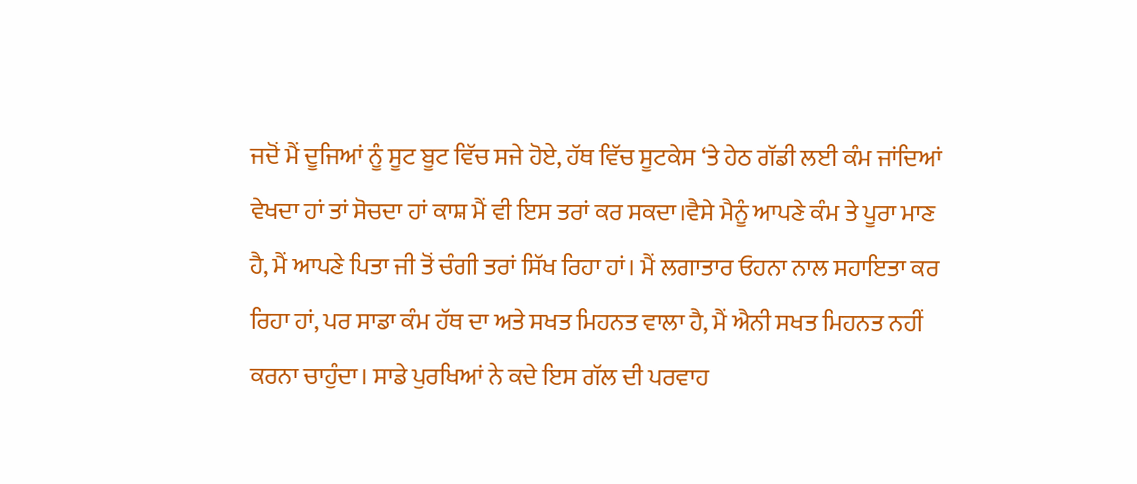ਜਦੋਂ ਮੈਂ ਦੂਜਿਆਂ ਨੂੰ ਸੂਟ ਬੂਟ ਵਿੱਚ ਸਜੇ ਹੋਏ, ਹੱਥ ਵਿੱਚ ਸੂਟਕੇਸ ‘ਤੇ ਹੇਠ ਗੱਡੀ ਲਈ ਕੰਮ ਜਾਂਦਿਆਂ ਵੇਖਦਾ ਹਾਂ ਤਾਂ ਸੋਚਦਾ ਹਾਂ ਕਾਸ਼ ਮੈਂ ਵੀ ਇਸ ਤਰਾਂ ਕਰ ਸਕਦਾ।ਵੈਸੇ ਮੈਨੂੰ ਆਪਣੇ ਕੰਮ ਤੇ ਪੂਰਾ ਮਾਣ ਹੈ, ਮੈਂ ਆਪਣੇ ਪਿਤਾ ਜੀ ਤੋਂ ਚੰਗੀ ਤਰਾਂ ਸਿੱਖ ਰਿਹਾ ਹਾਂ। ਮੈਂ ਲਗਾਤਾਰ ਓਹਨਾ ਨਾਲ ਸਹਾਇਤਾ ਕਰ ਰਿਹਾ ਹਾਂ, ਪਰ ਸਾਡਾ ਕੰਮ ਹੱਥ ਦਾ ਅਤੇ ਸਖਤ ਮਿਹਨਤ ਵਾਲਾ ਹੈ, ਮੈਂ ਐਨੀ ਸਖਤ ਮਿਹਨਤ ਨਹੀਂ ਕਰਨਾ ਚਾਹੁੰਦਾ। ਸਾਡੇ ਪੁਰਖਿਆਂ ਨੇ ਕਦੇ ਇਸ ਗੱਲ ਦੀ ਪਰਵਾਹ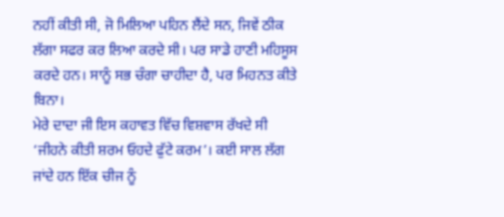ਨਹੀਂ ਕੀਤੀ ਸੀ, ਜੋ ਮਿਲਿਆ ਪਹਿਨ ਲੈਂਦੇ ਸਨ, ਜਿਵੇਂ ਠੀਕ ਲੱਗਾ ਸਫਰ ਕਰ ਲਿਆ ਕਰਦੇ ਸੀ। ਪਰ ਸਾਡੇ ਹਾਣੀ ਮਹਿਸੂਸ ਕਰਦੇ ਹਨ। ਸਾਨੂੰ ਸਭ ਚੰਗਾ ਚਾਹੀਦਾ ਹੈ, ਪਰ ਮਿਹਨਤ ਕੀਤੇ ਬਿਨਾ।
ਮੇਰੇ ਦਾਦਾ ਜੀ ਇਸ ਕਹਾਵਤ ਵਿੱਚ ਵਿਸ਼ਵਾਸ ਰੱਖਦੇ ਸੀ ‘ਜੀਹਨੇ ਕੀਤੀ ਸ਼ਰਮ ਓਹਦੇ ਫੁੱਟੇ ਕਰਮ’। ਕਈ ਸਾਲ ਲੱਗ ਜਾਂਦੇ ਹਨ ਇੱਕ ਚੀਜ ਨੂੰ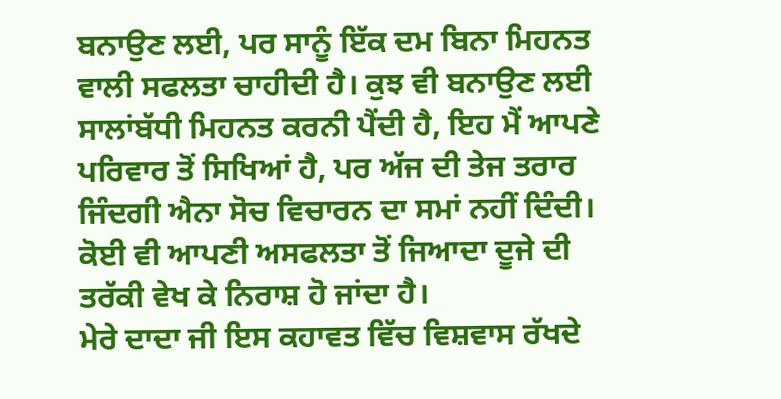ਬਨਾਉਣ ਲਈ, ਪਰ ਸਾਨੂੰ ਇੱਕ ਦਮ ਬਿਨਾ ਮਿਹਨਤ ਵਾਲੀ ਸਫਲਤਾ ਚਾਹੀਦੀ ਹੈ। ਕੁਝ ਵੀ ਬਨਾਉਣ ਲਈ ਸਾਲਾਂਬੱਧੀ ਮਿਹਨਤ ਕਰਨੀ ਪੈਂਦੀ ਹੈ, ਇਹ ਮੈਂ ਆਪਣੇ ਪਰਿਵਾਰ ਤੋਂ ਸਿਖਿਆਂ ਹੈ, ਪਰ ਅੱਜ ਦੀ ਤੇਜ ਤਰਾਰ ਜਿੰਦਗੀ ਐਨਾ ਸੋਚ ਵਿਚਾਰਨ ਦਾ ਸਮਾਂ ਨਹੀਂ ਦਿੰਦੀ। ਕੋਈ ਵੀ ਆਪਣੀ ਅਸਫਲਤਾ ਤੋਂ ਜਿਆਦਾ ਦੂਜੇ ਦੀ ਤਰੱਕੀ ਵੇਖ ਕੇ ਨਿਰਾਸ਼ ਹੋ ਜਾਂਦਾ ਹੈ।
ਮੇਰੇ ਦਾਦਾ ਜੀ ਇਸ ਕਹਾਵਤ ਵਿੱਚ ਵਿਸ਼ਵਾਸ ਰੱਖਦੇ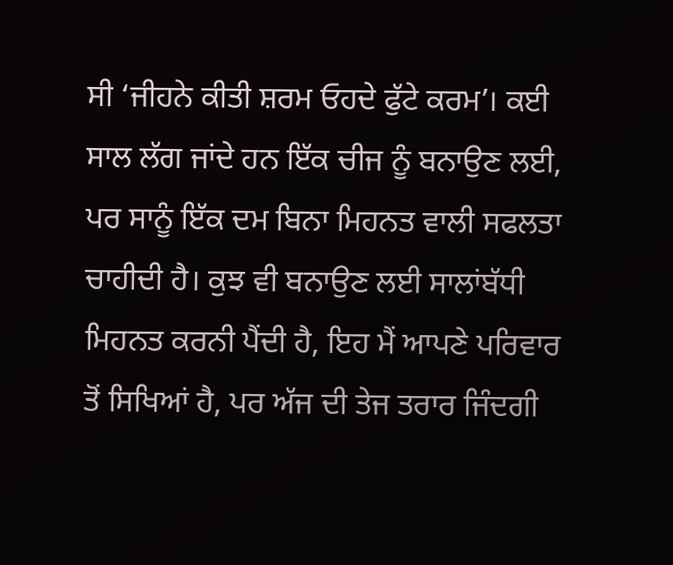ਸੀ ‘ਜੀਹਨੇ ਕੀਤੀ ਸ਼ਰਮ ਓਹਦੇ ਫੁੱਟੇ ਕਰਮ’। ਕਈ ਸਾਲ ਲੱਗ ਜਾਂਦੇ ਹਨ ਇੱਕ ਚੀਜ ਨੂੰ ਬਨਾਉਣ ਲਈ, ਪਰ ਸਾਨੂੰ ਇੱਕ ਦਮ ਬਿਨਾ ਮਿਹਨਤ ਵਾਲੀ ਸਫਲਤਾ ਚਾਹੀਦੀ ਹੈ। ਕੁਝ ਵੀ ਬਨਾਉਣ ਲਈ ਸਾਲਾਂਬੱਧੀ ਮਿਹਨਤ ਕਰਨੀ ਪੈਂਦੀ ਹੈ, ਇਹ ਮੈਂ ਆਪਣੇ ਪਰਿਵਾਰ ਤੋਂ ਸਿਖਿਆਂ ਹੈ, ਪਰ ਅੱਜ ਦੀ ਤੇਜ ਤਰਾਰ ਜਿੰਦਗੀ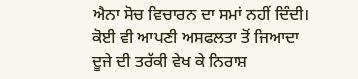ਐਨਾ ਸੋਚ ਵਿਚਾਰਨ ਦਾ ਸਮਾਂ ਨਹੀਂ ਦਿੰਦੀ। ਕੋਈ ਵੀ ਆਪਣੀ ਅਸਫਲਤਾ ਤੋਂ ਜਿਆਦਾ ਦੂਜੇ ਦੀ ਤਰੱਕੀ ਵੇਖ ਕੇ ਨਿਰਾਸ਼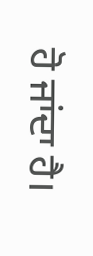ਹੋ ਜਾਂਦਾ ਹੈ।